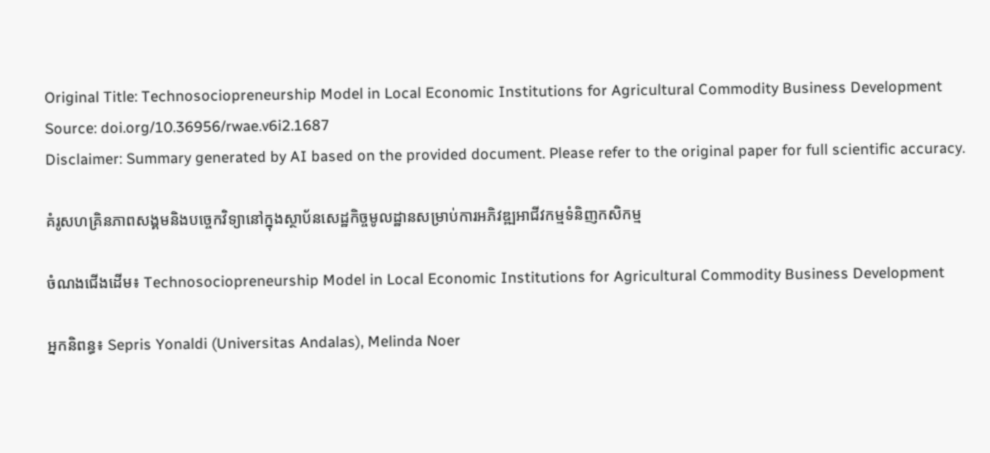Original Title: Technosociopreneurship Model in Local Economic Institutions for Agricultural Commodity Business Development
Source: doi.org/10.36956/rwae.v6i2.1687
Disclaimer: Summary generated by AI based on the provided document. Please refer to the original paper for full scientific accuracy.

គំរូសហគ្រិនភាពសង្គមនិងបច្ចេកវិទ្យានៅក្នុងស្ថាប័នសេដ្ឋកិច្ចមូលដ្ឋានសម្រាប់ការអភិវឌ្ឍអាជីវកម្មទំនិញកសិកម្ម

ចំណងជើងដើម៖ Technosociopreneurship Model in Local Economic Institutions for Agricultural Commodity Business Development

អ្នកនិពន្ធ៖ Sepris Yonaldi (Universitas Andalas), Melinda Noer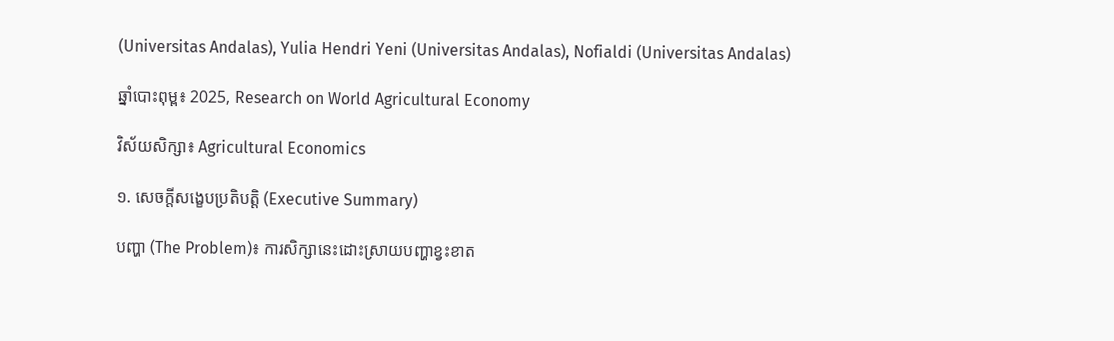(Universitas Andalas), Yulia Hendri Yeni (Universitas Andalas), Nofialdi (Universitas Andalas)

ឆ្នាំបោះពុម្ព៖ 2025, Research on World Agricultural Economy

វិស័យសិក្សា៖ Agricultural Economics

១. សេចក្តីសង្ខេបប្រតិបត្តិ (Executive Summary)

បញ្ហា (The Problem)៖ ការសិក្សានេះដោះស្រាយបញ្ហាខ្វះខាត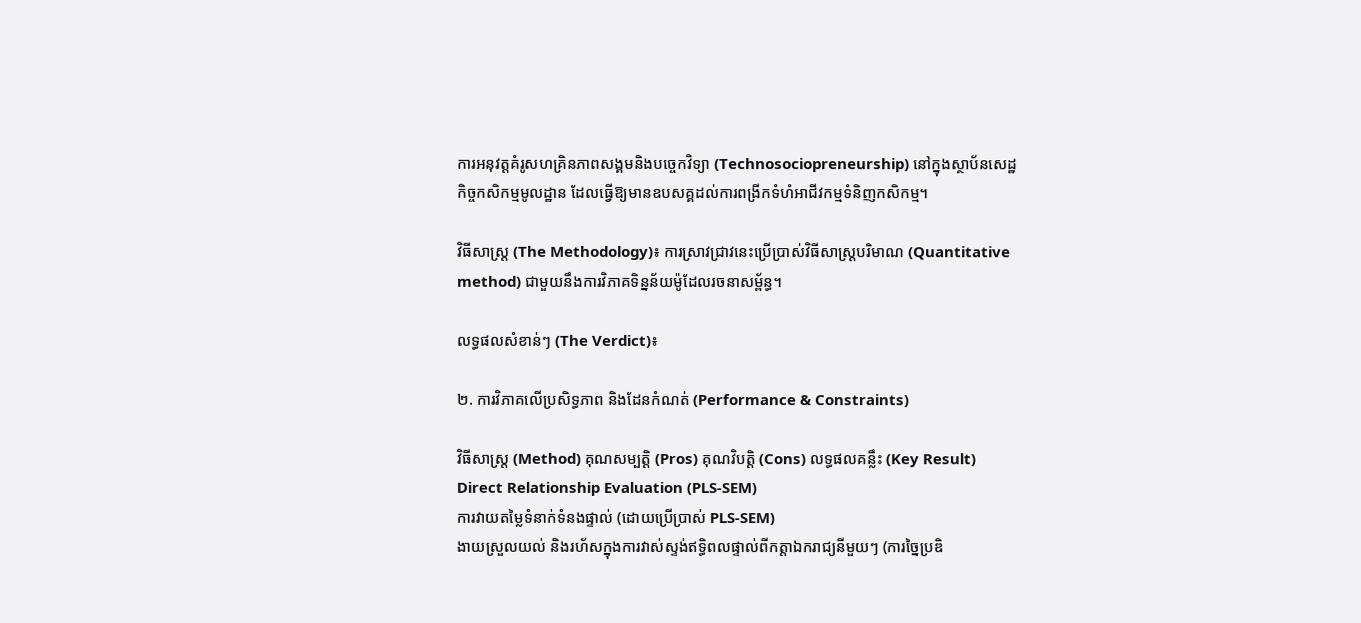ការអនុវត្តគំរូសហគ្រិនភាពសង្គមនិងបច្ចេកវិទ្យា (Technosociopreneurship) នៅក្នុងស្ថាប័នសេដ្ឋកិច្ចកសិកម្មមូលដ្ឋាន ដែលធ្វើឱ្យមានឧបសគ្គដល់ការពង្រីកទំហំអាជីវកម្មទំនិញកសិកម្ម។

វិធីសាស្ត្រ (The Methodology)៖ ការស្រាវជ្រាវនេះប្រើប្រាស់វិធីសាស្ត្របរិមាណ (Quantitative method) ជាមួយនឹងការវិភាគទិន្នន័យម៉ូដែលរចនាសម្ព័ន្ធ។

លទ្ធផលសំខាន់ៗ (The Verdict)៖

២. ការវិភាគលើប្រសិទ្ធភាព និងដែនកំណត់ (Performance & Constraints)

វិធីសាស្ត្រ (Method) គុណសម្បត្តិ (Pros) គុណវិបត្តិ (Cons) លទ្ធផលគន្លឹះ (Key Result)
Direct Relationship Evaluation (PLS-SEM)
ការវាយតម្លៃទំនាក់ទំនងផ្ទាល់ (ដោយប្រើប្រាស់ PLS-SEM)
ងាយស្រួលយល់ និងរហ័សក្នុងការវាស់ស្ទង់ឥទ្ធិពលផ្ទាល់ពីកត្តាឯករាជ្យនីមួយៗ (ការច្នៃប្រឌិ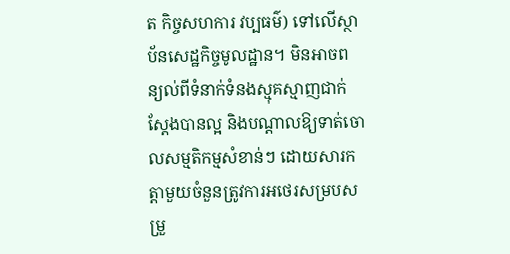ត កិច្ចសហការ វប្បធម៌) ទៅលើស្ថាប័នសេដ្ឋកិច្ចមូលដ្ឋាន។ មិនអាចពន្យល់ពីទំនាក់ទំនងស្មុគស្មាញជាក់ស្តែងបានល្អ និងបណ្តាលឱ្យទាត់ចោលសម្មតិកម្មសំខាន់ៗ ដោយសារកត្តាមួយចំនួនត្រូវការអថេរសម្របសម្រួ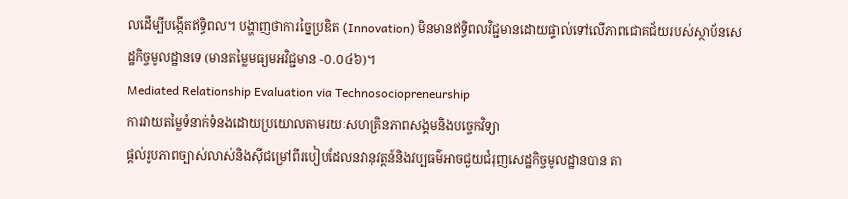លដើម្បីបង្កើតឥទ្ធិពល។ បង្ហាញថាការច្នៃប្រឌិត (Innovation) មិនមានឥទ្ធិពលវិជ្ជមានដោយផ្ទាល់ទៅលើភាពជោគជ័យរបស់ស្ថាប័នសេដ្ឋកិច្ចមូលដ្ឋានទេ (មានតម្លៃមធ្យមអវិជ្ជមាន -០.០៤៦)។
Mediated Relationship Evaluation via Technosociopreneurship
ការវាយតម្លៃទំនាក់ទំនងដោយប្រយោលតាមរយៈសហគ្រិនភាពសង្គមនិងបច្ចេកវិទ្យា
ផ្តល់រូបភាពច្បាស់លាស់និងស៊ីជម្រៅពីរបៀបដែលនវានុវត្តន៍និងវប្បធម៌អាចជួយជំរុញសេដ្ឋកិច្ចមូលដ្ឋានបាន តា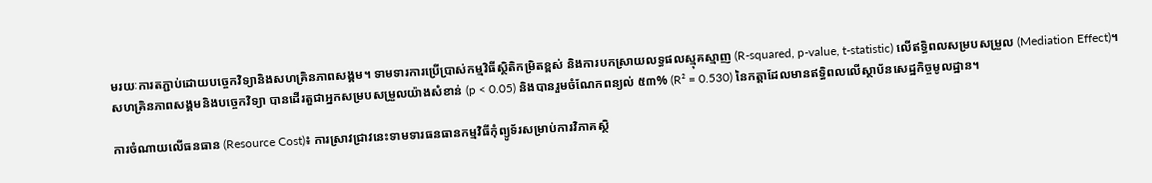មរយៈការតភ្ជាប់ដោយបច្ចេកវិទ្យានិងសហគ្រិនភាពសង្គម។ ទាមទារការប្រើប្រាស់កម្មវិធីស្ថិតិកម្រិតខ្ពស់ និងការបកស្រាយលទ្ធផលស្មុគស្មាញ (R-squared, p-value, t-statistic) លើឥទ្ធិពលសម្របសម្រួល (Mediation Effect)។ សហគ្រិនភាពសង្គមនិងបច្ចេកវិទ្យា បានដើរតួជាអ្នកសម្របសម្រួលយ៉ាងសំខាន់ (p < 0.05) និងបានរួមចំណែកពន្យល់ ៥៣% (R² = 0.530) នៃកត្តាដែលមានឥទ្ធិពលលើស្ថាប័នសេដ្ឋកិច្ចមូលដ្ឋាន។

ការចំណាយលើធនធាន (Resource Cost)៖ ការស្រាវជ្រាវនេះទាមទារធនធានកម្មវិធីកុំព្យូទ័រសម្រាប់ការវិភាគស្ថិ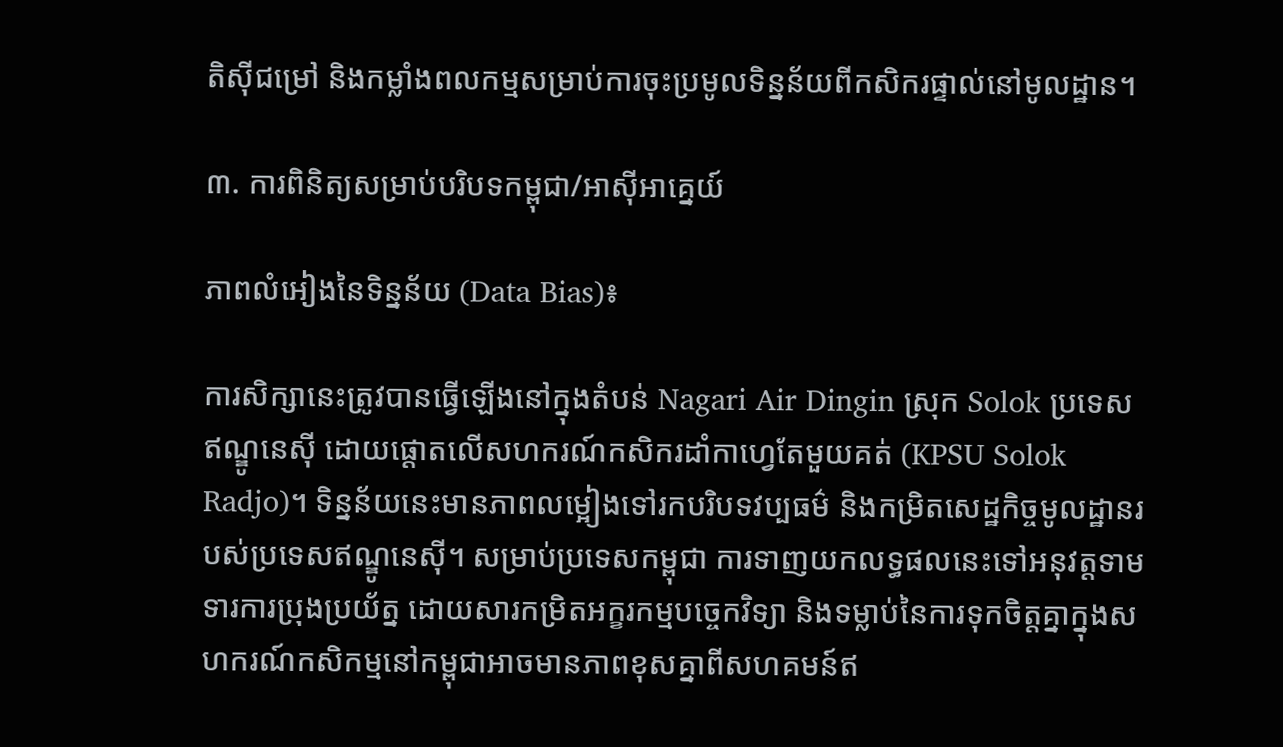តិស៊ីជម្រៅ និងកម្លាំងពលកម្មសម្រាប់ការចុះប្រមូលទិន្នន័យពីកសិករផ្ទាល់នៅមូលដ្ឋាន។

៣. ការពិនិត្យសម្រាប់បរិបទកម្ពុជា/អាស៊ីអាគ្នេយ៍

ភាពលំអៀងនៃទិន្នន័យ (Data Bias)៖

ការសិក្សានេះត្រូវបានធ្វើឡើងនៅក្នុងតំបន់ Nagari Air Dingin ស្រុក Solok ប្រទេសឥណ្ឌូនេស៊ី ដោយផ្តោតលើសហករណ៍កសិករដាំកាហ្វេតែមួយគត់ (KPSU Solok Radjo)។ ទិន្នន័យនេះមានភាពលម្អៀងទៅរកបរិបទវប្បធម៌ និងកម្រិតសេដ្ឋកិច្ចមូលដ្ឋានរបស់ប្រទេសឥណ្ឌូនេស៊ី។ សម្រាប់ប្រទេសកម្ពុជា ការទាញយកលទ្ធផលនេះទៅអនុវត្តទាមទារការប្រុងប្រយ័ត្ន ដោយសារកម្រិតអក្ខរកម្មបច្ចេកវិទ្យា និងទម្លាប់នៃការទុកចិត្តគ្នាក្នុងសហករណ៍កសិកម្មនៅកម្ពុជាអាចមានភាពខុសគ្នាពីសហគមន៍ឥ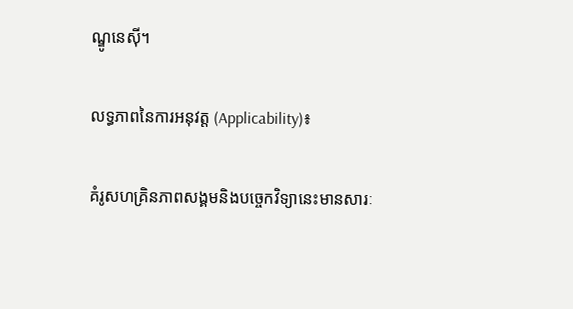ណ្ឌូនេស៊ី។

លទ្ធភាពនៃការអនុវត្ត (Applicability)៖

គំរូសហគ្រិនភាពសង្គមនិងបច្ចេកវិទ្យានេះមានសារៈ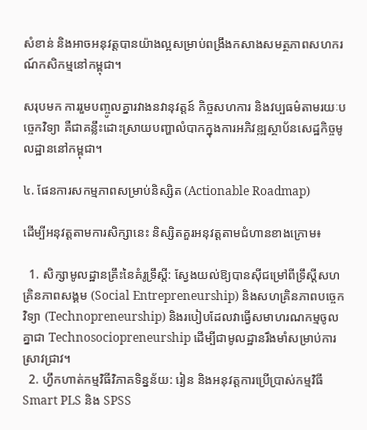សំខាន់ និងអាចអនុវត្តបានយ៉ាងល្អសម្រាប់ពង្រឹងកសាងសមត្ថភាពសហករណ៍កសិកម្មនៅកម្ពុជា។

សរុបមក ការរួមបញ្ចូលគ្នារវាងនវានុវត្តន៍ កិច្ចសហការ និងវប្បធម៌តាមរយៈបច្ចេកវិទ្យា គឺជាគន្លឹះដោះស្រាយបញ្ហាលំបាកក្នុងការអភិវឌ្ឍស្ថាប័នសេដ្ឋកិច្ចមូលដ្ឋាននៅកម្ពុជា។

៤. ផែនការសកម្មភាពសម្រាប់និស្សិត (Actionable Roadmap)

ដើម្បីអនុវត្តតាមការសិក្សានេះ និស្សិតគួរអនុវត្តតាមជំហានខាងក្រោម៖

  1. សិក្សាមូលដ្ឋានគ្រឹះនៃគំរូទ្រឹស្តី: ស្វែងយល់ឱ្យបានស៊ីជម្រៅពីទ្រឹស្តីសហគ្រិនភាពសង្គម (Social Entrepreneurship) និងសហគ្រិនភាពបច្ចេកវិទ្យា (Technopreneurship) និងរបៀបដែលវាធ្វើសមាហរណកម្មចូលគ្នាជា Technosociopreneurship ដើម្បីជាមូលដ្ឋានរឹងមាំសម្រាប់ការស្រាវជ្រាវ។
  2. ហ្វឹកហាត់កម្មវិធីវិភាគទិន្នន័យ: រៀន និងអនុវត្តការប្រើប្រាស់កម្មវិធី Smart PLS និង SPSS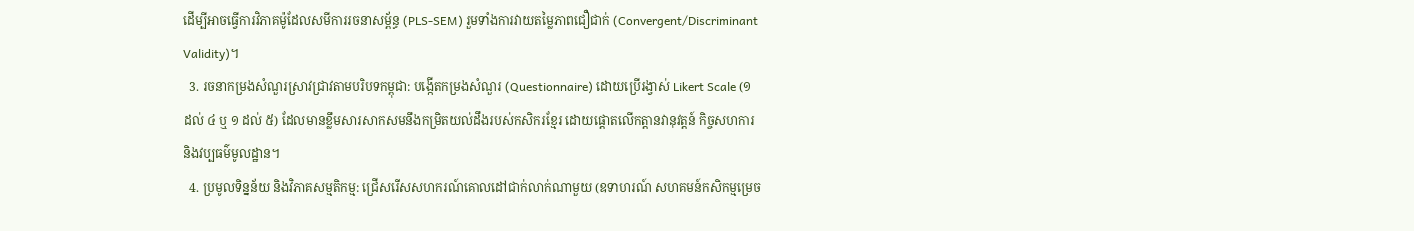ដើម្បីអាចធ្វើការវិភាគម៉ូដែលសមីការរចនាសម្ព័ន្ធ (PLS-SEM) រួមទាំងការវាយតម្លៃភាពជឿជាក់ (Convergent/Discriminant Validity)។
  3. រចនាកម្រងសំណួរស្រាវជ្រាវតាមបរិបទកម្ពុជា: បង្កើតកម្រងសំណួរ (Questionnaire) ដោយប្រើរង្វាស់ Likert Scale (១ ដល់ ៤ ឬ ១ ដល់ ៥) ដែលមានខ្លឹមសារសាកសមនឹងកម្រិតយល់ដឹងរបស់កសិករខ្មែរ ដោយផ្តោតលើកត្តានវានុវត្តន៍ កិច្ចសហការ និងវប្បធម៌មូលដ្ឋាន។
  4. ប្រមូលទិន្នន័យ និងវិភាគសម្មតិកម្ម: ជ្រើសរើសសហករណ៍គោលដៅជាក់លាក់ណាមួយ (ឧទាហរណ៍ សហគមន៍កសិកម្មម្រេច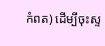កំពត) ដើម្បីចុះស្ទ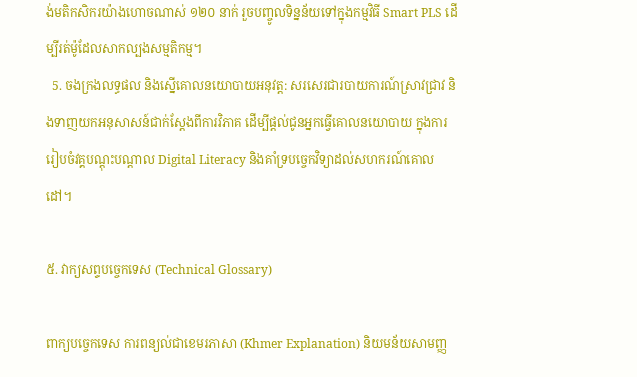ង់មតិកសិករយ៉ាងហោចណាស់ ១២០ នាក់ រួចបញ្ចូលទិន្នន័យទៅក្នុងកម្មវិធី Smart PLS ដើម្បីរត់ម៉ូដែលសាកល្បងសម្មតិកម្ម។
  5. ចងក្រងលទ្ធផល និងស្នើគោលនយោបាយអនុវត្ត: សរសេរជារបាយការណ៍ស្រាវជ្រាវ និងទាញយកអនុសាសន៍ជាក់ស្តែងពីការវិភាគ ដើម្បីផ្តល់ជូនអ្នកធ្វើគោលនយោបាយ ក្នុងការរៀបចំវគ្គបណ្តុះបណ្តាល Digital Literacy និងគាំទ្របច្ចេកវិទ្យាដល់សហករណ៍គោលដៅ។

៥. វាក្យសព្ទបច្ចេកទេស (Technical Glossary)

ពាក្យបច្ចេកទេស ការពន្យល់ជាខេមរភាសា (Khmer Explanation) និយមន័យសាមញ្ញ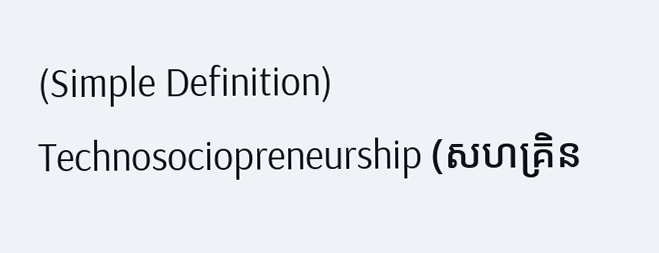(Simple Definition)
Technosociopreneurship (សហគ្រិន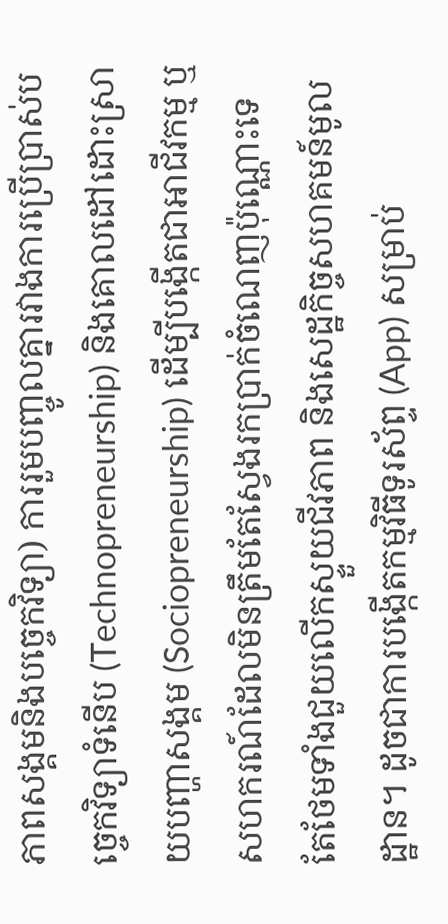ភាពសង្គមនិងបច្ចេកវិទ្យា) ការរួមបញ្ចូលគ្នារវាងការប្រើប្រាស់បច្ចេកវិទ្យាទំនើប (Technopreneurship) និងគោលដៅដោះស្រាយបញ្ហាសង្គម (Sociopreneurship) ដើម្បីបង្កើតជាអាជីវកម្ម ឬសហករណ៍ដែលមិនត្រឹមតែស្វែងរកប្រាក់ចំណេញប៉ុណ្ណោះទេ តែថែមទាំងជួយលើកស្ទួយជីវភាព និងសេដ្ឋកិច្ចសហគមន៍មូលដ្ឋាន។ ដូចជាការបង្កើតកម្មវិធីទូរស័ព្ទ (App) សម្រាប់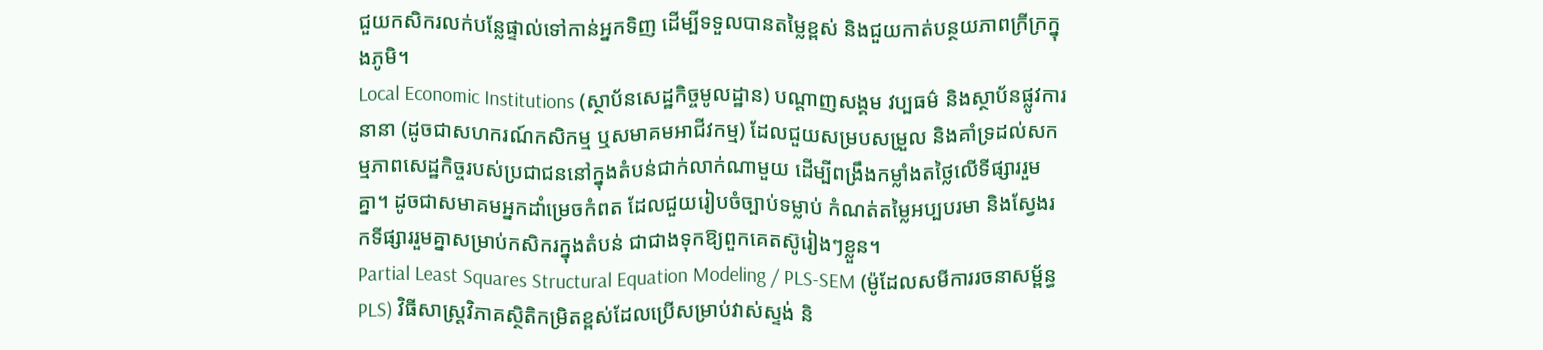ជួយកសិករលក់បន្លែផ្ទាល់ទៅកាន់អ្នកទិញ ដើម្បីទទួលបានតម្លៃខ្ពស់ និងជួយកាត់បន្ថយភាពក្រីក្រក្នុងភូមិ។
Local Economic Institutions (ស្ថាប័នសេដ្ឋកិច្ចមូលដ្ឋាន) បណ្តាញសង្គម វប្បធម៌ និងស្ថាប័នផ្លូវការនានា (ដូចជាសហករណ៍កសិកម្ម ឬសមាគមអាជីវកម្ម) ដែលជួយសម្របសម្រួល និងគាំទ្រដល់សកម្មភាពសេដ្ឋកិច្ចរបស់ប្រជាជននៅក្នុងតំបន់ជាក់លាក់ណាមួយ ដើម្បីពង្រឹងកម្លាំងតថ្លៃលើទីផ្សាររួមគ្នា។ ដូចជាសមាគមអ្នកដាំម្រេចកំពត ដែលជួយរៀបចំច្បាប់ទម្លាប់ កំណត់តម្លៃអប្បបរមា និងស្វែងរកទីផ្សាររួមគ្នាសម្រាប់កសិករក្នុងតំបន់ ជាជាងទុកឱ្យពួកគេតស៊ូរៀងៗខ្លួន។
Partial Least Squares Structural Equation Modeling / PLS-SEM (ម៉ូដែលសមីការរចនាសម្ព័ន្ធ PLS) វិធីសាស្ត្រវិភាគស្ថិតិកម្រិតខ្ពស់ដែលប្រើសម្រាប់វាស់ស្ទង់ និ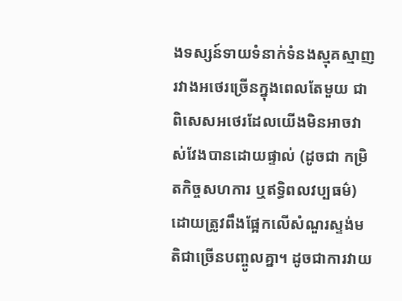ងទស្សន៍ទាយទំនាក់ទំនងស្មុគស្មាញរវាងអថេរច្រើនក្នុងពេលតែមួយ ជាពិសេសអថេរដែលយើងមិនអាចវាស់វែងបានដោយផ្ទាល់ (ដូចជា កម្រិតកិច្ចសហការ ឬឥទ្ធិពលវប្បធម៌) ដោយត្រូវពឹងផ្អែកលើសំណួរស្ទង់មតិជាច្រើនបញ្ចូលគ្នា។ ដូចជាការវាយ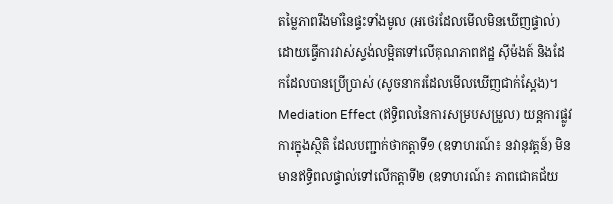តម្លៃភាពរឹងមាំនៃផ្ទះទាំងមូល (អថេរដែលមើលមិនឃើញផ្ទាល់) ដោយធ្វើការវាស់ស្ទង់លម្អិតទៅលើគុណភាពឥដ្ឋ ស៊ីម៉ងត៍ និងដែកដែលបានប្រើប្រាស់ (សូចនាករដែលមើលឃើញជាក់ស្តែង)។
Mediation Effect (ឥទ្ធិពលនៃការសម្របសម្រួល) យន្តការផ្លូវការក្នុងស្ថិតិ ដែលបញ្ជាក់ថាកត្តាទី១ (ឧទាហរណ៍៖ នវានុវត្តន៍) មិនមានឥទ្ធិពលផ្ទាល់ទៅលើកត្តាទី២ (ឧទាហរណ៍៖ ភាពជោគជ័យ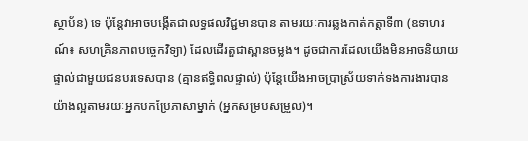ស្ថាប័ន) ទេ ប៉ុន្តែវាអាចបង្កើតជាលទ្ធផលវិជ្ជមានបាន តាមរយៈការឆ្លងកាត់កត្តាទី៣ (ឧទាហរណ៍៖ សហគ្រិនភាពបច្ចេកវិទ្យា) ដែលដើរតួជាស្ពានចម្លង។ ដូចជាការដែលយើងមិនអាចនិយាយផ្ទាល់ជាមួយជនបរទេសបាន (គ្មានឥទ្ធិពលផ្ទាល់) ប៉ុន្តែយើងអាចប្រាស្រ័យទាក់ទងការងារបានយ៉ាងល្អតាមរយៈអ្នកបកប្រែភាសាម្នាក់ (អ្នកសម្របសម្រួល)។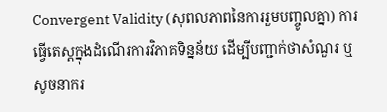Convergent Validity (សុពលភាពនៃការរួមបញ្ចូលគ្នា) ការធ្វើតេស្តក្នុងដំណើរការវិភាគទិន្នន័យ ដើម្បីបញ្ជាក់ថាសំណួរ ឬសូចនាករ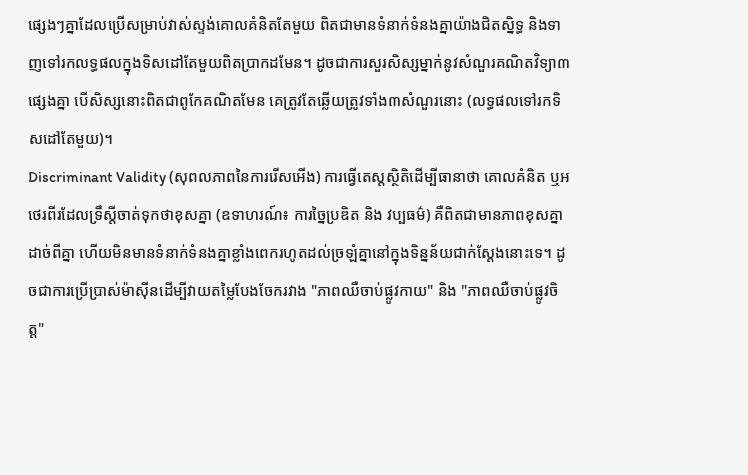ផ្សេងៗគ្នាដែលប្រើសម្រាប់វាស់ស្ទង់គោលគំនិតតែមួយ ពិតជាមានទំនាក់ទំនងគ្នាយ៉ាងជិតស្និទ្ធ និងទាញទៅរកលទ្ធផលក្នុងទិសដៅតែមួយពិតប្រាកដមែន។ ដូចជាការសួរសិស្សម្នាក់នូវសំណួរគណិតវិទ្យា៣ផ្សេងគ្នា បើសិស្សនោះពិតជាពូកែគណិតមែន គេត្រូវតែឆ្លើយត្រូវទាំង៣សំណួរនោះ (លទ្ធផលទៅរកទិសដៅតែមួយ)។
Discriminant Validity (សុពលភាពនៃការរើសអើង) ការធ្វើតេស្តស្ថិតិដើម្បីធានាថា គោលគំនិត ឬអថេរពីរដែលទ្រឹស្តីចាត់ទុកថាខុសគ្នា (ឧទាហរណ៍៖ ការច្នៃប្រឌិត និង វប្បធម៌) គឺពិតជាមានភាពខុសគ្នាដាច់ពីគ្នា ហើយមិនមានទំនាក់ទំនងគ្នាខ្លាំងពេករហូតដល់ច្រឡំគ្នានៅក្នុងទិន្នន័យជាក់ស្តែងនោះទេ។ ដូចជាការប្រើប្រាស់ម៉ាស៊ីនដើម្បីវាយតម្លៃបែងចែករវាង "ភាពឈឺចាប់ផ្លូវកាយ" និង "ភាពឈឺចាប់ផ្លូវចិត្ត"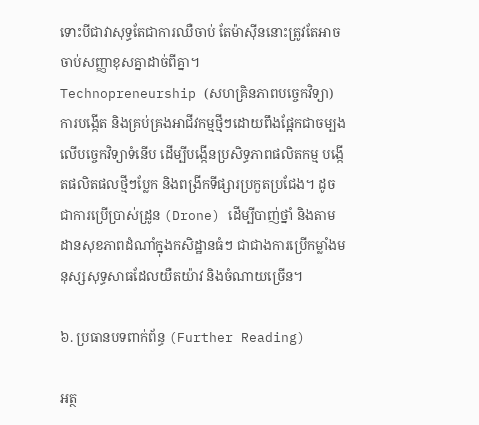ទោះបីជាវាសុទ្ធតែជាការឈឺចាប់ តែម៉ាស៊ីននោះត្រូវតែអាចចាប់សញ្ញាខុសគ្នាដាច់ពីគ្នា។
Technopreneurship (សហគ្រិនភាពបច្ចេកវិទ្យា) ការបង្កើត និងគ្រប់គ្រងអាជីវកម្មថ្មីៗដោយពឹងផ្អែកជាចម្បងលើបច្ចេកវិទ្យាទំនើប ដើម្បីបង្កើនប្រសិទ្ធភាពផលិតកម្ម បង្កើតផលិតផលថ្មីៗប្លែក និងពង្រីកទីផ្សារប្រកួតប្រជែង។ ដូចជាការប្រើប្រាស់ដ្រូន (Drone) ដើម្បីបាញ់ថ្នាំ និងតាមដានសុខភាពដំណាំក្នុងកសិដ្ឋានធំៗ ជាជាងការប្រើកម្លាំងមនុស្សសុទ្ធសាធដែលយឺតយ៉ាវ និងចំណាយច្រើន។

៦. ប្រធានបទពាក់ព័ន្ធ (Further Reading)

អត្ថ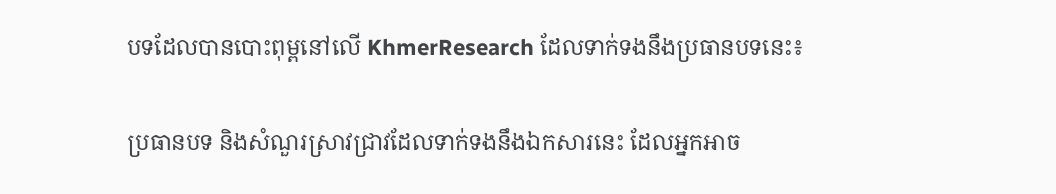បទដែលបានបោះពុម្ពនៅលើ KhmerResearch ដែលទាក់ទងនឹងប្រធានបទនេះ៖

ប្រធានបទ និងសំណួរស្រាវជ្រាវដែលទាក់ទងនឹងឯកសារនេះ ដែលអ្នកអាច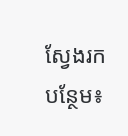ស្វែងរកបន្ថែម៖